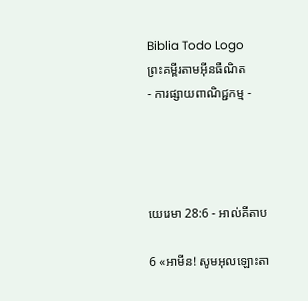Biblia Todo Logo
ព្រះគម្ពីរតាមអ៊ីនធឺណិត
- ការផ្សាយពាណិជ្ជកម្ម -




យេរេមា 28:6 - អាល់គីតាប

6 «អាមីន! សូមអុលឡោះ‌តា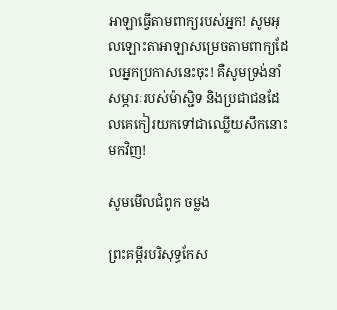អាឡាធ្វើតាមពាក្យរបស់អ្នក! សូមអុលឡោះ‌តាអាឡាសម្រេចតាមពាក្យដែលអ្នកប្រកាសនេះចុះ! គឺសូមទ្រង់នាំសម្ភារៈរបស់ម៉ាស្ជិទ និងប្រជា‌ជនដែលគេកៀរយកទៅជាឈ្លើយសឹកនោះមកវិញ!

សូមមើលជំពូក ចម្លង

ព្រះគម្ពីរបរិសុទ្ធកែស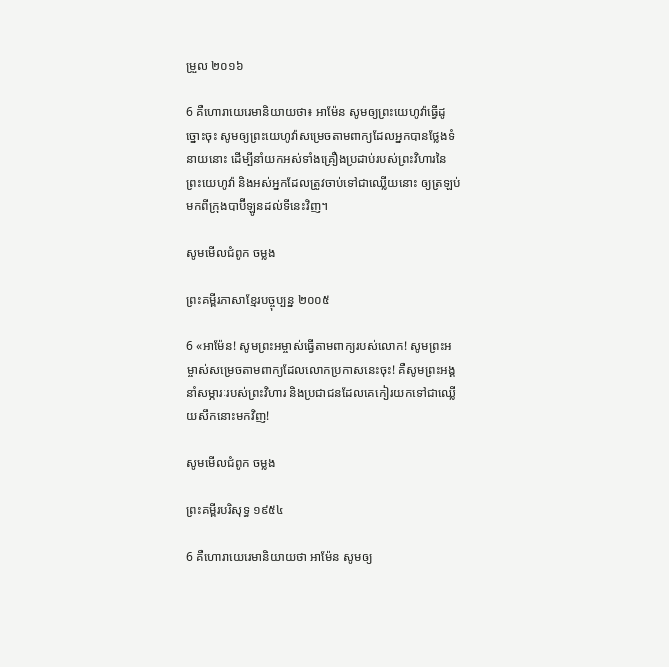ម្រួល ២០១៦

6 គឺហោរាយេរេមានិយាយថា៖ អាម៉ែន សូមឲ្យព្រះ‌យេហូវ៉ាធ្វើដូច្នោះចុះ សូមឲ្យព្រះ‌យេហូវ៉ាសម្រេចតាមពាក្យដែលអ្នកបានថ្លែងទំនាយនោះ ដើម្បីនាំយកអស់ទាំងគ្រឿងប្រដាប់របស់ព្រះ‌វិហារនៃព្រះ‌យេហូវ៉ា និងអស់អ្នកដែលត្រូវចាប់ទៅជាឈ្លើយនោះ ឲ្យត្រឡប់មកពីក្រុងបាប៊ីឡូនដល់ទីនេះវិញ។

សូមមើលជំពូក ចម្លង

ព្រះគម្ពីរភាសាខ្មែរបច្ចុប្បន្ន ២០០៥

6 «អាម៉ែន! សូមព្រះ‌អម្ចាស់ធ្វើតាមពាក្យរបស់លោក! សូមព្រះ‌អម្ចាស់សម្រេចតាមពាក្យដែលលោកប្រកាសនេះចុះ! គឺសូមព្រះអង្គនាំសម្ភារៈរបស់ព្រះ‌វិហារ និងប្រជា‌ជនដែលគេកៀរយកទៅជាឈ្លើយសឹកនោះមកវិញ!

សូមមើលជំពូក ចម្លង

ព្រះគម្ពីរបរិសុទ្ធ ១៩៥៤

6 គឺហោរាយេរេមានិយាយថា អាម៉ែន សូមឲ្យ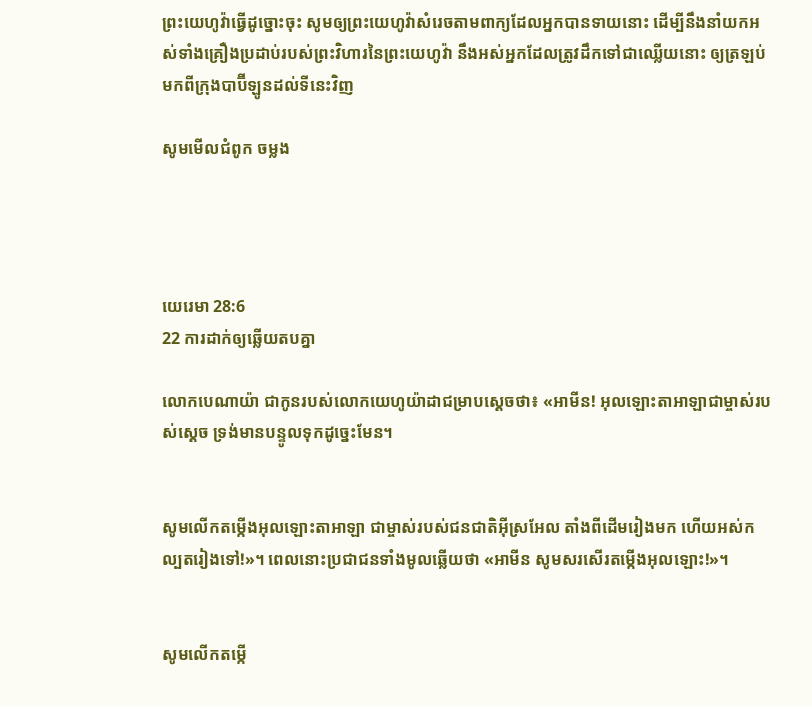ព្រះ‌យេហូវ៉ាធ្វើដូច្នោះចុះ សូមឲ្យព្រះ‌យេហូវ៉ាសំរេចតាមពាក្យដែលអ្នកបានទាយនោះ ដើម្បីនឹងនាំយកអស់ទាំងគ្រឿងប្រដាប់របស់ព្រះ‌វិហារនៃព្រះ‌យេហូវ៉ា នឹងអស់អ្នកដែលត្រូវដឹកទៅជាឈ្លើយនោះ ឲ្យត្រឡប់មកពីក្រុងបាប៊ីឡូនដល់ទីនេះវិញ

សូមមើលជំពូក ចម្លង




យេរេមា 28:6
22 ការដាក់ឲ្យឆ្លើយតបគ្នា

លោកបេណា‌យ៉ា ជាកូនរបស់លោកយេហូ‌យ៉ាដាជម្រាបស្តេចថា៖ «អាមីន! អុលឡោះ‌តាអាឡាជាម្ចាស់របស់ស្តេច ទ្រង់មានបន្ទូលទុកដូច្នេះមែន។


សូមលើកតម្កើងអុលឡោះ‌តាអាឡា ជាម្ចាស់របស់ជន‌ជាតិអ៊ីស្រ‌អែល តាំងពីដើមរៀងមក ហើយអស់‌កល្បតរៀងទៅ!»។ ពេលនោះប្រជា‌ជនទាំងមូលឆ្លើយថា «អាមីន សូមសរសើរតម្កើងអុលឡោះ!»។


សូមលើកតម្កើ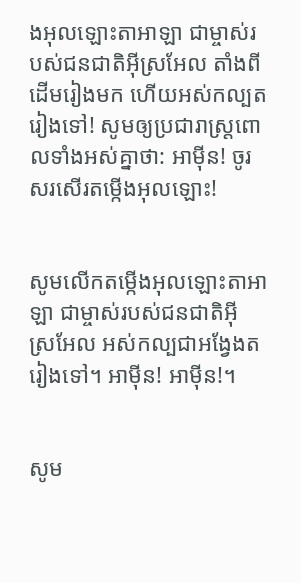ងអុលឡោះ‌តាអាឡា ជាម្ចាស់របស់ជន‌ជាតិអ៊ីស្រ‌អែល តាំងពីដើមរៀងមក ហើយអស់‌កល្បតរៀងទៅ! សូមឲ្យប្រជា‌រាស្ត្រពោលទាំងអស់គ្នាថា: អាម៉ីន! ចូរសរសើរ‌តម្កើងអុលឡោះ!


សូមលើកតម្កើងអុលឡោះ‌តាអាឡា ជាម្ចាស់របស់ជន‌ជាតិអ៊ីស្រ‌អែល អស់‌កល្បជាអង្វែងតរៀងទៅ។ អាម៉ីន! អាម៉ីន!។


សូម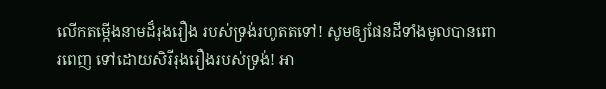លើកតម្កើងនាមដ៏រុង‌រឿង របស់ទ្រង់រហូតតទៅ! សូមឲ្យផែនដីទាំងមូលបានពោរ‌ពេញ ទៅដោយសិរី‌រុង‌រឿងរបស់ទ្រង់! អា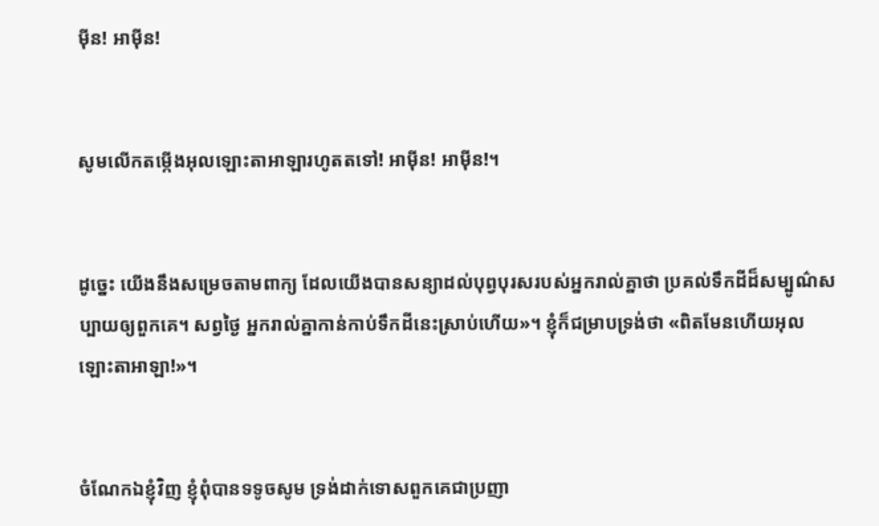ម៉ីន! អាម៉ីន!


សូមលើកតម្កើងអុលឡោះ‌តាអាឡារហូតតទៅ! អាម៉ីន! អាម៉ីន!។


ដូច្នេះ យើងនឹងសម្រេចតាមពាក្យ ដែលយើងបានសន្យាដល់បុព្វបុរសរបស់អ្នករាល់គ្នាថា ប្រគល់ទឹកដីដ៏សម្បូណ៌សប្បាយឲ្យពួកគេ។ សព្វថ្ងៃ អ្នករាល់គ្នាកាន់កាប់ទឹកដីនេះស្រាប់ហើយ»។ ខ្ញុំក៏ជម្រាបទ្រង់ថា «ពិតមែនហើយអុលឡោះ‌តាអាឡា!»។


ចំណែកឯខ្ញុំវិញ ខ្ញុំពុំបានទទូចសូម ទ្រង់ដាក់ទោសពួកគេជាប្រញា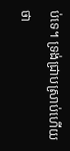ប់ទេ។ ទ្រង់ជ្រាបស្រាប់ហើយថា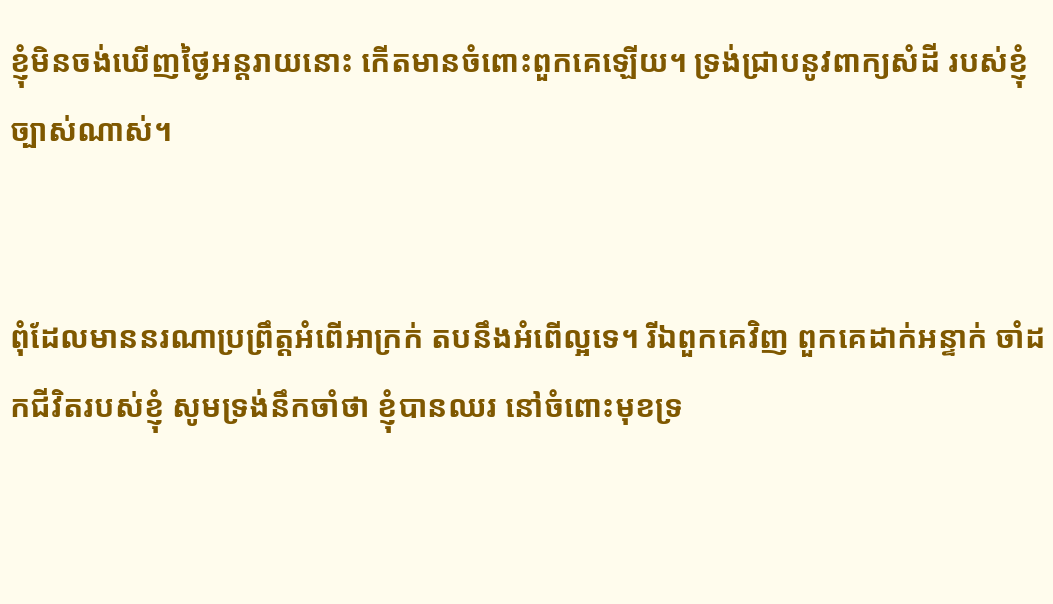ខ្ញុំមិនចង់ឃើញថ្ងៃអន្តរាយនោះ កើតមានចំពោះពួកគេឡើយ។ ទ្រង់ជ្រាបនូវពាក្យសំដី របស់ខ្ញុំច្បាស់ណាស់។


ពុំដែលមាននរណាប្រព្រឹត្តអំពើអាក្រក់ តបនឹងអំពើល្អទេ។ រីឯពួកគេវិញ ពួកគេដាក់អន្ទាក់ ចាំដកជីវិតរបស់ខ្ញុំ សូមទ្រង់នឹកចាំថា ខ្ញុំបានឈរ នៅចំពោះមុខទ្រ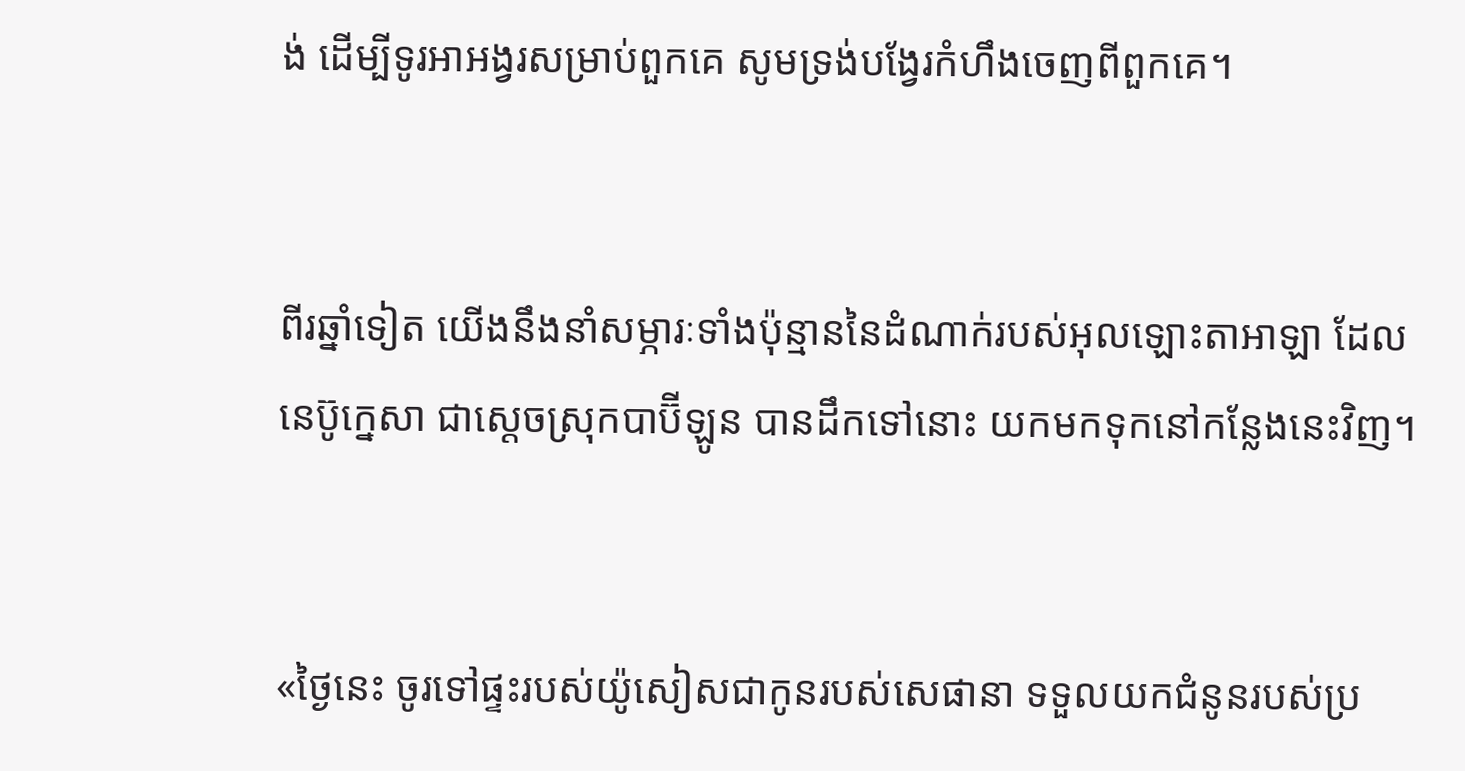ង់ ដើម្បីទូរអា‌អង្វរសម្រាប់ពួកគេ សូមទ្រង់បង្វែរកំហឹងចេញពីពួកគេ។


ពីរឆ្នាំទៀត យើងនឹងនាំសម្ភារៈទាំងប៉ុន្មាននៃដំណាក់របស់អុលឡោះ‌តាអាឡា ដែលនេប៊ូ‌ក្នេសា ជាស្ដេចស្រុកបាប៊ី‌ឡូន បានដឹកទៅនោះ យកមកទុកនៅកន្លែងនេះវិញ។


«ថ្ងៃនេះ ចូរទៅផ្ទះរបស់យ៉ូសៀសជាកូនរបស់សេផា‌នា ទទួលយកជំនូនរបស់ប្រ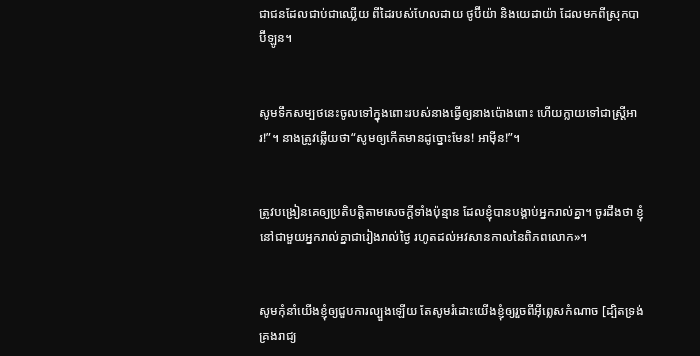ជា‌ជនដែលជាប់ជាឈ្លើយ ពីដៃរបស់ហែល‌ដាយ ថូប៊ី‌យ៉ា និងយេដា‌យ៉ា ដែលមកពីស្រុកបាប៊ី‌ឡូន។


សូមទឹកសម្បថនេះចូលទៅក្នុងពោះរបស់នាងធ្វើឲ្យនាងប៉ោងពោះ ហើយក្លាយទៅជាស្ត្រីអារ!”។ នាងត្រូវឆ្លើយថា“សូមឲ្យកើតមានដូច្នោះមែន! អាម៉ីន!”។


ត្រូវបង្រៀនគេឲ្យប្រតិបត្ដិតាមសេចក្ដីទាំងប៉ុន្មាន ដែលខ្ញុំបានបង្គាប់អ្នករាល់គ្នា។ ចូរដឹងថា ខ្ញុំនៅជាមួយអ្នករាល់គ្នាជារៀងរាល់ថ្ងៃ រហូតដល់អវសានកាលនៃពិភពលោក»។


សូមកុំនាំយើងខ្ញុំឲ្យជួបការល្បួងឡើយ តែសូមរំដោះយើងខ្ញុំឲ្យរួចពីអ៊ីព្លេសកំណាច [ដ្បិតទ្រង់គ្រងរាជ្យ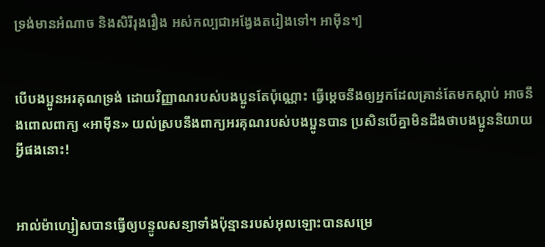ទ្រង់មានអំណាច និងសិរី‌រុង‌រឿង អស់‌កល្បជាអង្វែងតរៀងទៅ។ អាម៉ីន។]


បើបងប្អូនអរគុណទ្រង់ ដោយវិញ្ញាណរបស់បងប្អូនតែប៉ុណ្ណោះ ធ្វើម្ដេចនឹងឲ្យអ្នកដែលគ្រាន់តែមកស្ដាប់ អាចនឹងពោលពាក្យ «អាម៉ីន» យល់ស្របនឹងពាក្យអរគុណរបស់បងប្អូនបាន ប្រសិនបើគ្នាមិនដឹងថាបងប្អូននិយាយអ្វីផងនោះ!


អាល់ម៉ា‌ហ្សៀសបានធ្វើឲ្យបន្ទូលសន្យាទាំងប៉ុន្មានរបស់អុលឡោះបានសម្រេ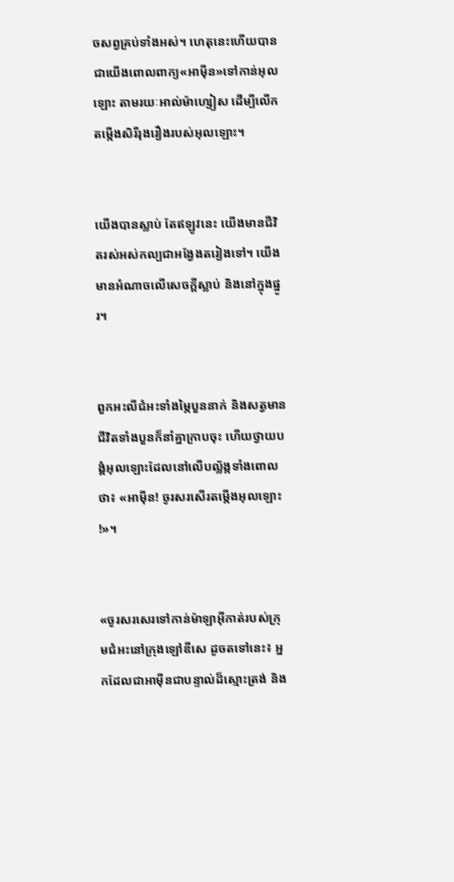ចសព្វគ្រប់ទាំងអស់។ ហេតុនេះហើយបានជាយើងពោលពាក្យ«អាម៉ីន»ទៅកាន់អុលឡោះ តាមរយៈអាល់ម៉ា‌ហ្សៀស ដើម្បីលើកតម្កើងសិរី‌រុង‌រឿងរបស់អុលឡោះ។


យើងបានស្លាប់ តែឥឡូវនេះ យើងមានជីវិតរស់អស់‌កល្បជាអង្វែងតរៀងទៅ។ យើងមានអំណាចលើសេចក្ដីស្លាប់ និងនៅក្នុងផ្នូរ។


ពួកអះលី‌ជំអះទាំងម្ភៃបួននាក់ និងសត្វមានជីវិតទាំងបួនក៏នាំគ្នាក្រាបចុះ ហើយថ្វាយ‌បង្គំអុលឡោះដែលនៅលើបល្ល័ង្កទាំងពោលថា៖ «អាម៉ីន! ចូរសរសើរ‌តម្កើងអុលឡោះ!»។


«ចូរសរសេរទៅកាន់ម៉ាឡា‌អ៊ីកាត់របស់ក្រុម‌ជំអះនៅក្រុងឡៅឌី‌សេ ដូចតទៅនេះ៖ អ្នកដែលជា‌អាម៉ីនជាបន្ទាល់ដ៏ស្មោះត្រង់ និង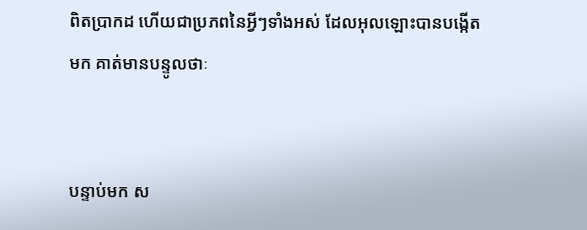ពិតប្រាកដ ហើយជាប្រភពនៃអ្វីៗទាំងអស់ ដែលអុលឡោះបានបង្កើតមក គាត់មានបន្ទូលថាៈ


បន្ទាប់មក ស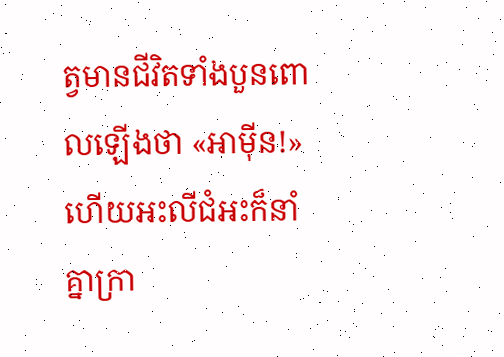ត្វមានជីវិតទាំងបួនពោលឡើងថា «អាម៉ីន!» ហើយអះលី‌ជំអះក៏នាំគ្នាក្រា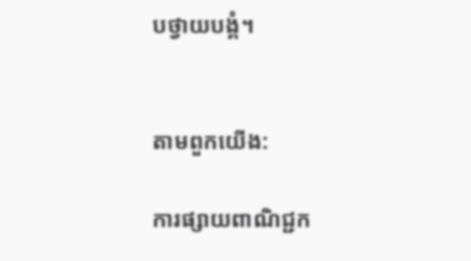បថ្វាយ‌បង្គំ។


តាមពួកយើង:

ការផ្សាយពាណិជ្ជក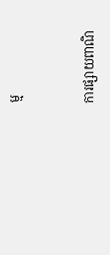ម្ម


ការផ្សាយពាណិ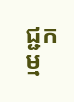ជ្ជកម្ម